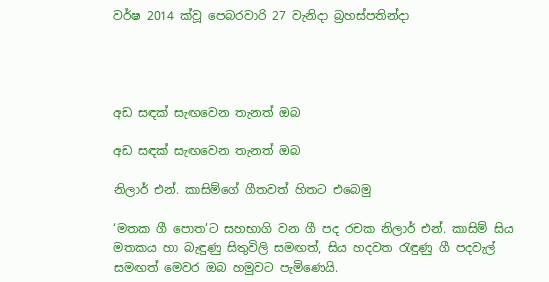වර්ෂ 2014 ක්වූ පෙබරවාරි 27 වැනිදා බ්‍රහස්පතින්දා




අඩ සඳක් සැඟවෙන තැනත් ඔබ

අඩ සඳක් සැඟවෙන තැනත් ඔබ

නිලාර් එන්. කාසිම්ගේ ගීතවත් හිතට එබෙමු

‘මතක ගී පොත’ට සහභාගි වන ගී පද රචක නිලාර් එන්. කාසිම් සිය මතකය හා බැඳුණු සිතුවිලි සමඟත්, සිය හදවත රැඳුණු ගී පදවැල් සමඟත් මෙවර ඔබ හමුවට පැමිණෙයි.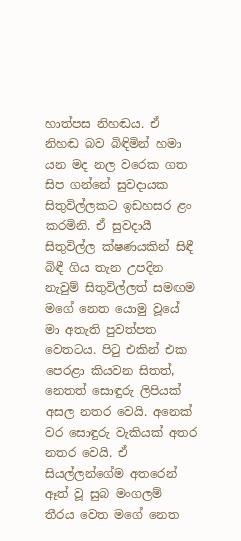හාත්පස නිහඬය. ඒ නිහඬ බව බිඳිමින් හමා යන මද නල වරෙක ගත සිප ගන්නේ සුවදායක සිතුවිල්ලකට ඉඩහසර ළං කරමිනි. ඒ සුවදායී සිතුවිල්ල ක්ෂණයකින් සිඳී බිඳී ගිය තැන උපදින නැවුම් සිතුවිල්ලත් සමඟම මගේ නෙත යොමු වූයේ මා අතැති පුවත්පත වෙතටය. පිටු එකින් එක පෙරළා කියවන සිතත්, නෙතත් සොඳුරු ලිපියක් අසල නතර වෙයි. අනෙක් වර සොඳුරු වැකියක් අතර නතර වෙයි. ඒ සියල්ලන්ගේම අතරෙන් ඈත් වූ සුබ මංගලම් තීරය වෙත මගේ නෙත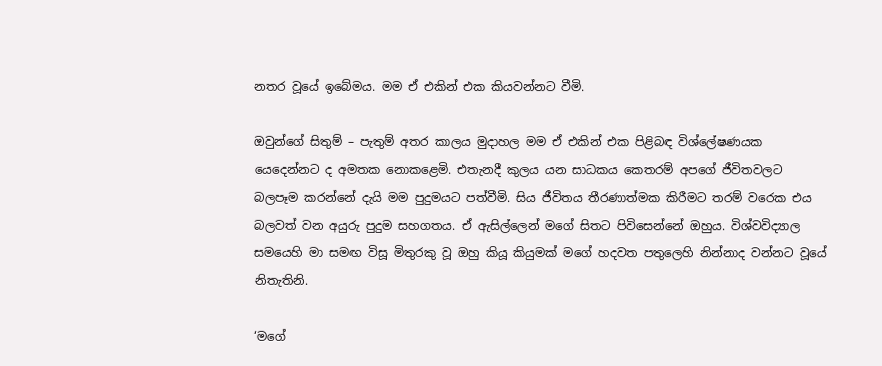නතර වූයේ ඉබේමය. මම ඒ එකින් එක කියවන්නට වීමි.

ඔවුන්ගේ සිතුම් – පැතුම් අතර කාලය මුදාහල මම ඒ එකින් එක පිළිබඳ විශ්ලේෂණයක යෙදෙන්නට ද අමතක නොකළෙමි. එතැනදී කුලය යන සාධකය කෙතරම් අපගේ ජීවිතවලට බලපෑම කරන්නේ දැයි මම පුදුමයට පත්වීමි. සිය ජීවිතය තීරණාත්මක කිරීමට තරම් වරෙක එය බලවත් වන අයුරු පුදුම සහගතය. ඒ ඇසිල්ලෙන් මගේ සිතට පිවිසෙන්නේ ඔහුය. විශ්වවිද්‍යාල සමයෙහි මා සමඟ විසූ මිතුරකු වූ ඔහු කියූ කියුමක් මගේ හදවත පතුලෙහි නින්නාද වන්නට වූයේ නිතැතිනි.

‘මගේ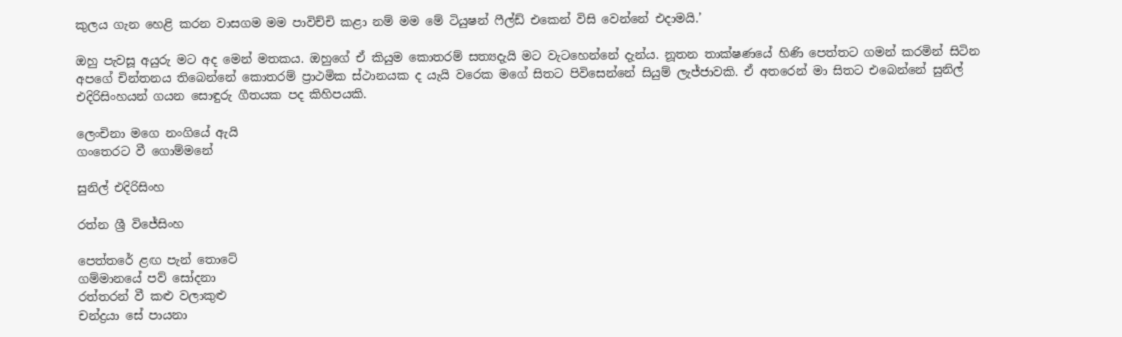කුලය ගැන හෙළි කරන වාසගම මම පාවිච්චි කළා නම් මම මේ ටියුෂන් ෆීල්ඩ් එකෙන් විසි වෙන්නේ එදාමයි.’

ඔහු පැවසූ අයුරු මට අද මෙන් මතකය. ඔහුගේ ඒ කියුම කොතරම් සත්‍යදැයි මට වැටහෙන්නේ දැන්ය. නූතන තාක්ෂණයේ හිණි පෙත්තට ගමන් කරමින් සිටින අපගේ චින්තනය තිබෙන්නේ කොතරම් ප්‍රාථමික ස්ථානයක ද යැයි වරෙක මගේ සිතට පිවිසෙන්නේ සියුම් ලැජ්ජාවකි. ඒ අතරෙන් මා සිතට එබෙන්නේ සුනිල් එදිරිසිංහයන් ගයන සොඳුරු ගීතයක පද කිහිපයකි.

ලෙංචිනා මගෙ නංගියේ ඇයි
ගංතෙරට වී ගොම්මනේ

සුනිල් එදිරිසිංහ

රත්න ශ්‍රී විජේසිංහ

පෙත්තරේ ළඟ පැන් තොටේ
ගම්මානයේ පව් සෝදනා
රත්තරන් වී කළු වලාකුළු
චන්ද්‍රයා සේ පායනා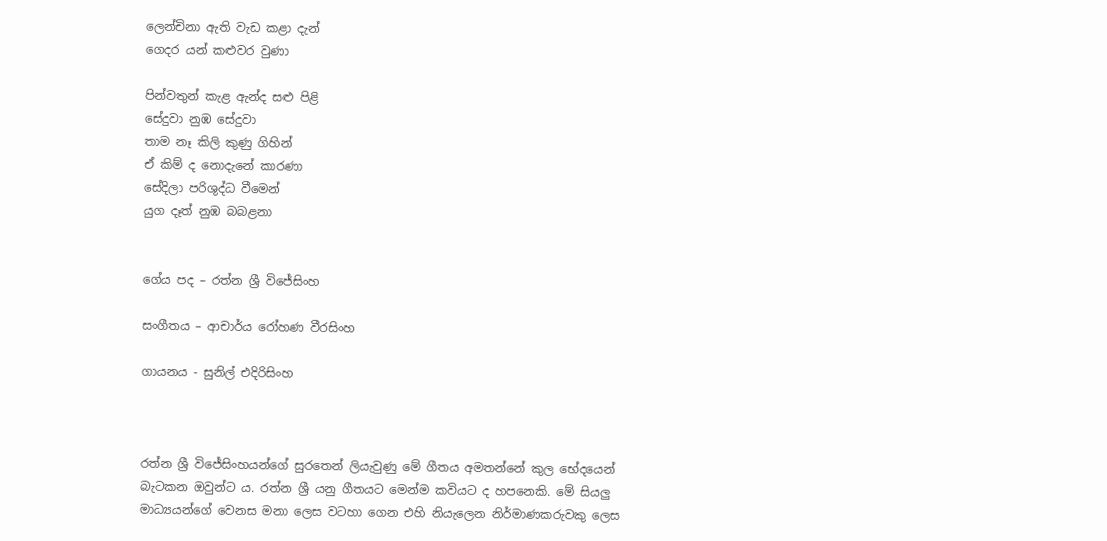ලෙන්චිනා ඇති වැඩ කළා දැන්
ගෙදර යන් කළුවර වුණා

පින්වතුන් කැළ ඇන්ද සළු පිළි
සේදුවා නුඹ සේදුවා
තාම නෑ කිලි කුණු ගිහින්
ඒ කිම් ද නොදැනේ කාරණා
සේදිලා පරිශුද්ධ වීමෙන්
යුග දෑත් නුඹ බබළනා


ගේය පද – රත්න ශ්‍රී විජේසිංහ

සංගීතය – ආචාර්ය රෝහණ වීරසිංහ

ගායනය - සුනිල් එදිරිසිංහ



රත්න ශ්‍රී විජේසිංහයන්ගේ සුරතෙන් ලියැවුණු මේ ගීතය අමතන්නේ කුල භේදයෙන් බැටකන ඔවුන්ට ය. රත්න ශ්‍රී යනු ගීතයට මෙන්ම කවියට ද හපනෙකි. මේ සියලු මාධ්‍යයන්ගේ වෙනස මනා ලෙස වටහා ගෙන එහි නියැලෙන නිර්මාණකරුවකු ලෙස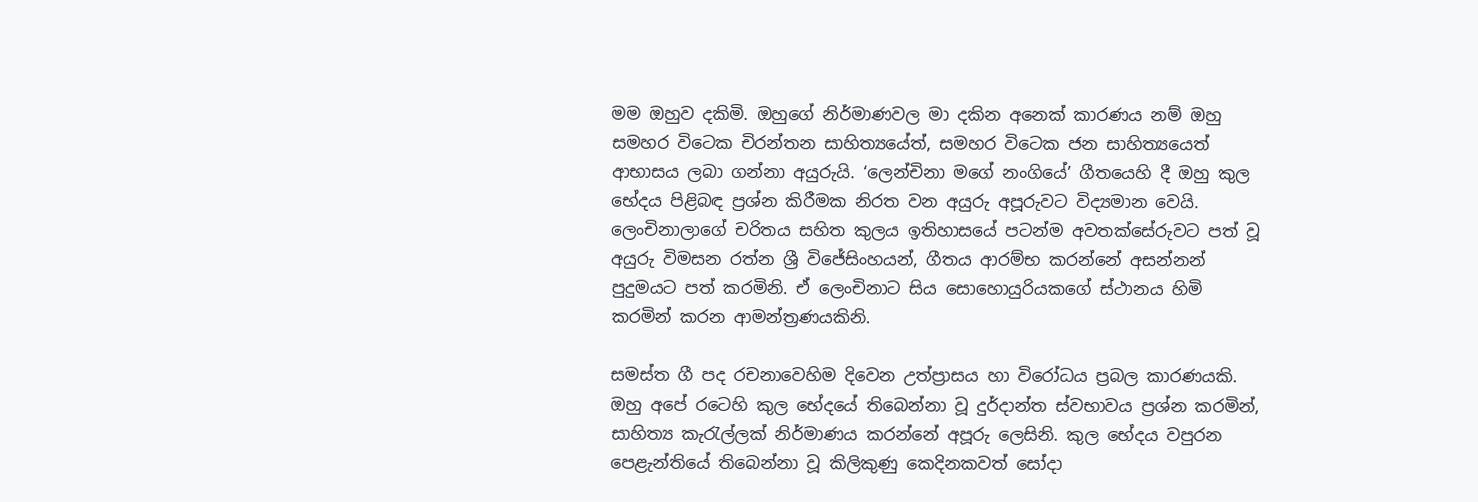මම ඔහුව දකිමි. ඔහුගේ නිර්මාණවල මා දකින අනෙක් කාරණය නම් ඔහු සමහර විටෙක චිරන්තන සාහිත්‍යයේත්, සමහර විටෙක ජන සාහිත්‍යයෙත් ආභාසය ලබා ගන්නා අයුරුයි. ‘ලෙන්චිනා මගේ නංගියේ’ ගීතයෙහි දී ඔහු කුල භේදය පිළිබඳ ප්‍රශ්න කිරීමක නිරත වන අයුරු අපූරුවට විද්‍යමාන වෙයි. ලෙංචිනාලාගේ චරිතය සහිත කුලය ඉතිහාසයේ පටන්ම අවතක්සේරුවට පත් වූ අයුරු විමසන රත්න ශ්‍රී විජේසිංහයන්, ගීතය ආරම්භ කරන්නේ අසන්නන් පුදුමයට පත් කරමිනි. ඒ ලෙංචිනාට සිය සොහොයුරියකගේ ස්ථානය හිමි කරමින් කරන ආමන්ත්‍රණයකිනි.

සමස්ත ගී පද රචනාවෙහිම දිවෙන උත්ප්‍රාසය හා විරෝධය ප්‍රබල කාරණයකි. ඔහු අපේ රටෙහි කුල භේදයේ තිබෙන්නා වූ දුර්දාන්ත ස්වභාවය ප්‍රශ්න කරමින්, සාහිත්‍ය කැරැල්ලක් නිර්මාණය කරන්නේ අපූරු ලෙසිනි. කුල භේදය වපුරන පෙළැන්තියේ තිබෙන්නා වූ කිලිකුණු කෙදිනකවත් සෝදා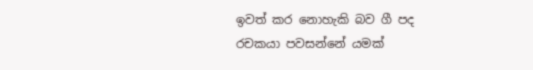ඉවත් කර නොහැකි බව ගී පද රචකයා පවසන්නේ යමක්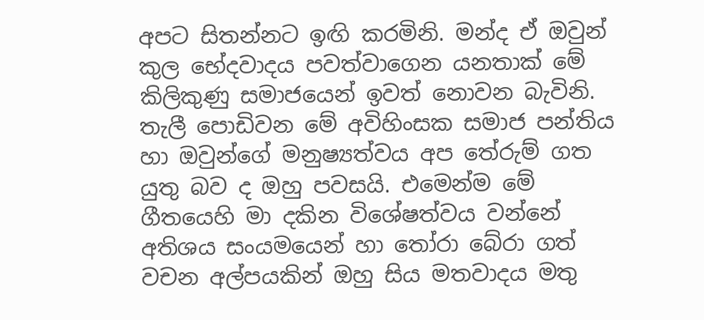අපට සිතන්නට ඉඟි කරමිනි. මන්ද ඒ ඔවුන් කුල භේදවාදය පවත්වාගෙන යනතාක් මේ කිලිකුණු සමාජයෙන් ඉවත් නොවන බැවිනි. තැලී පොඩිවන මේ අවිහිංසක සමාජ පන්තිය හා ඔවුන්ගේ මනුෂ්‍යත්වය අප තේරුම් ගත යුතු බව ද ඔහු පවසයි. එමෙන්ම මේ ගීතයෙහි මා දකින විශේෂත්වය වන්නේ අතිශය සංයමයෙන් හා තෝරා බේරා ගත් වචන අල්පයකින් ඔහු සිය මතවාදය මතු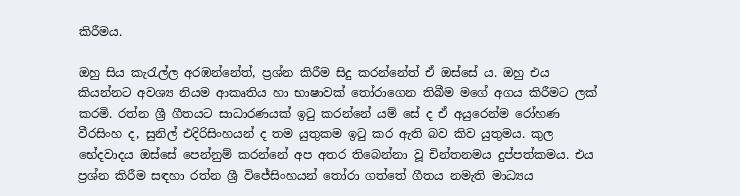කිරීමය.

ඔහු සිය කැරැල්ල අරඹන්නේත්, ප්‍රශ්න කිරීම සිදු කරන්නේත් ඒ ඔස්සේ ය. ඔහු එය කියන්නට අවශ්‍ය නියම ආකෘතිය හා භාෂාවක් තෝරාගෙන තිබීම මගේ අගය කිරීමට ලක් කරමි. රත්න ශ්‍රී ගීතයට සාධාරණයක් ඉටු කරන්නේ යම් සේ ද ඒ අයුරෙන්ම රෝහණ වීරසිංහ ද, සුනිල් එදිරිසිංහයන් ද තම යුතුකම ඉටු කර ඇති බව කිව යුතුමය. කුල භේදවාදය ඔස්සේ පෙන්නුම් කරන්නේ අප අතර තිබෙන්නා වූ චින්තනමය දුප්පත්කමය. එය ප්‍රශ්න කිරීම සඳහා රත්න ශ්‍රී විජේසිංහයන් තෝරා ගත්තේ ගීතය නමැති මාධ්‍යය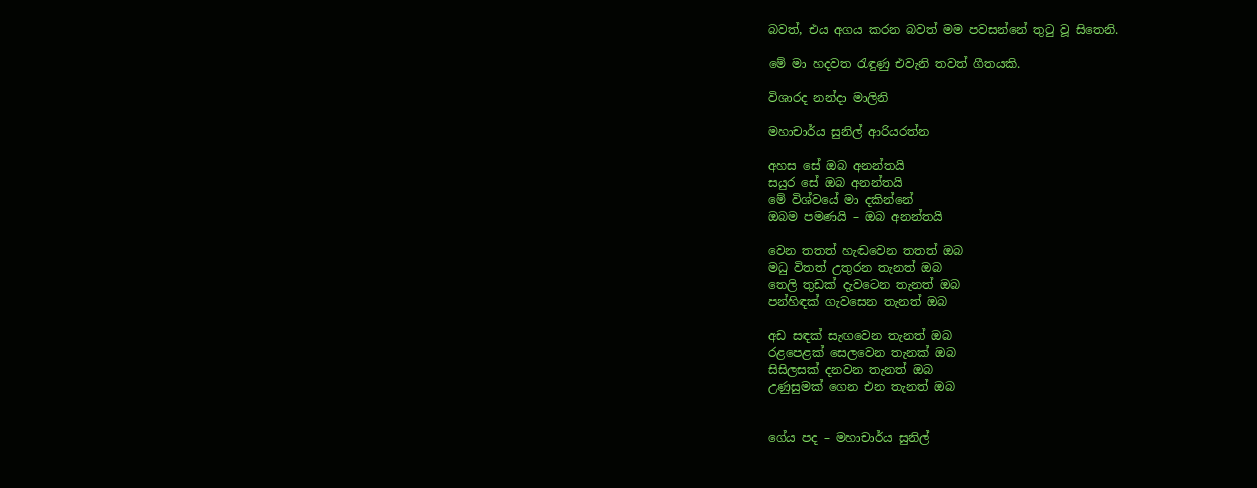බවත්, එය අගය කරන බවත් මම පවසන්නේ තුටු වූ සිතෙනි.

මේ මා හදවත රැඳුණු එවැනි තවත් ගීතයකි.

විශාරද නන්දා මාලිනි

මහාචාර්ය සුනිල් ආරියරත්න

අහස සේ ඔබ අනන්තයි
සයුර සේ ඔබ අනන්තයි
මේ විශ්වයේ මා දකින්නේ
ඔබම පමණයි – ඔබ අනන්තයි

වෙන තතත් හැඬවෙන තතත් ඔබ
මධු විතත් උතුරන තැනත් ඔබ
තෙලි තුඩක් දැවටෙන තැනත් ඔබ
පන්හිඳක් ගැවසෙන තැනත් ඔබ

අඩ සඳක් සැඟවෙන තැනත් ඔබ
රළපෙළක් සෙලවෙන තැනක් ඔබ
සිසිලසක් දනවන තැනත් ඔබ
උණුසුමක් ගෙන එන තැනත් ඔබ


ගේය පද – මහාචාර්ය සුනිල්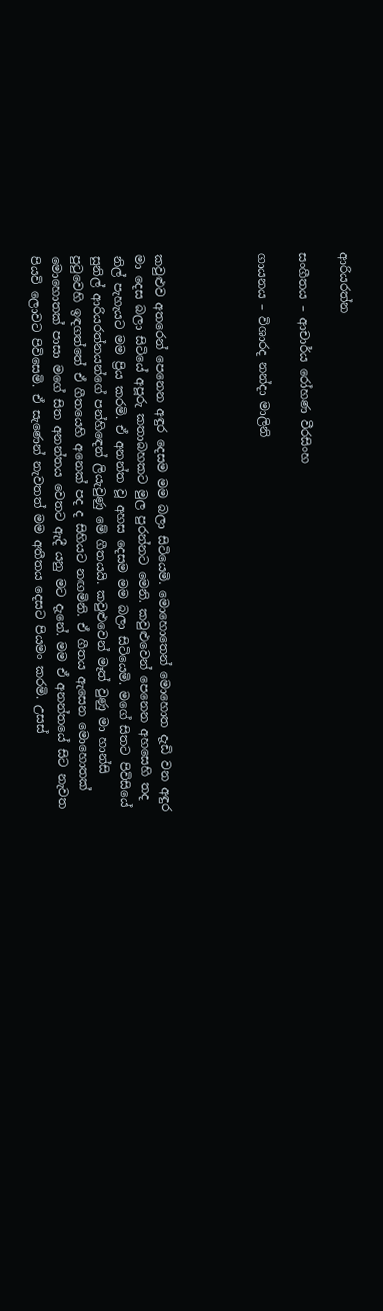ආරියරත්න

සංගීතය – ආචාර්ය රෝහණ වීරසිංහ

ගායනය – විශාරද නන්දා මාලිනි




කවුළුව අතරෙන් පෙනෙන අඳුර දෙසම මම බලා සිටියෙමි. මොහොතෙන් මොහොත දැඩි වන අඳුර මා දෙස බලා සිටියේ අපූරු කතාබහකට මුල පුරන්නට මෙනි. කවුළුවෙන් පෙනෙන අහසෙහි තද නිල් පැහැයට මම ප්‍රිය කරමි. ඒ අනන්ත වූ අහස දෙසම මම බලා සිටියෙමි. මගේ සිතට පිවිසියේ සුනිල් ආරියරත්නයන්ගේ පන්හිඳෙන් ලියැවුණු මේ ගීතයයි. කවුළුවෙන් මෑත් වුණු මා හාන්සි පුටුවෙහි ඉඳගත්තේ ඒ ගීතයෙහි අනෙක් පද ද සිහියට නඟමිනි. ඒ ගීතය ඇසෙන මොහොතක් මොහොතක් පාසා මගේ සිත අනන්තය වෙතට ඇදී යනු මට දැනේ. මම ඒ අනන්තයේ සිට නැවත පියවි ලොවට පිවිසෙමි. ඒ සැණෙන් නැවතත් මම අතීතය දෙසට පියමං කරමි. උසස්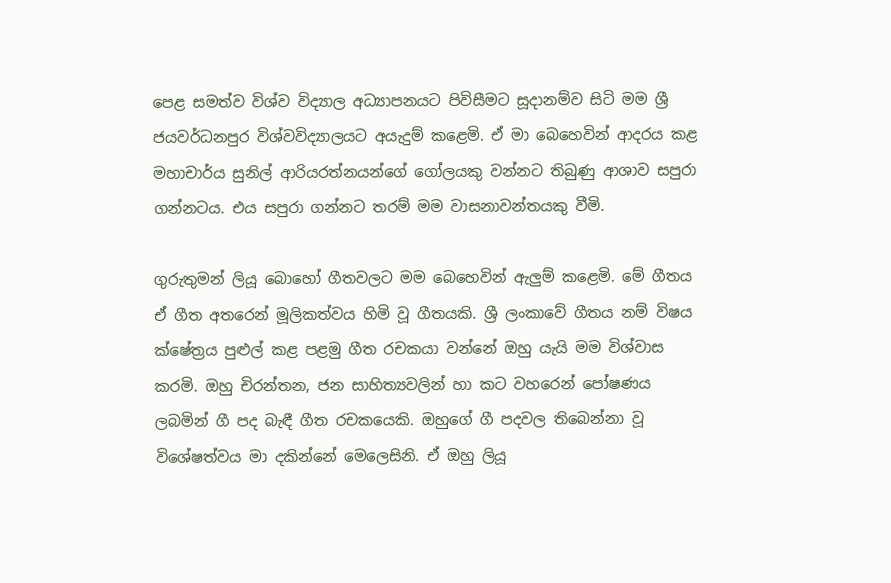පෙළ සමත්ව විශ්ව විද්‍යාල අධ්‍යාපනයට පිවිසීමට සූදානම්ව සිටි මම ශ්‍රී ජයවර්ධනපුර විශ්වවිද්‍යාලයට අයැදුම් කළෙමි. ඒ මා බෙහෙවින් ආදරය කළ මහාචාර්ය සුනිල් ආරියරත්නයන්ගේ ගෝලයකු වන්නට තිබුණු ආශාව සපුරා ගන්නටය. එය සපුරා ගන්නට තරම් මම වාසනාවන්තයකු වීමි.

ගුරුතුමන් ලියූ බොහෝ ගීතවලට මම බෙහෙවින් ඇලුම් කළෙමි. මේ ගීතය ඒ ගීත අතරෙන් මූලිකත්වය හිමි වූ ගීතයකි. ශ්‍රී ලංකාවේ ගීතය නම් විෂය ක්ෂේත්‍රය පුළුල් කළ පළමු ගීත රචකයා වන්නේ ඔහු යැයි මම විශ්වාස කරමි. ඔහු චිරන්තන, ජන සාහිත්‍යවලින් හා කට වහරෙන් පෝෂණය ලබමින් ගී පද බැඳී ගීත රචකයෙකි. ඔහුගේ ගී පදවල තිබෙන්නා වූ විශේෂත්වය මා දකින්නේ මෙලෙසිනි. ඒ ඔහු ලියූ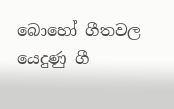බොහෝ ගීතවල යෙදුණු ගී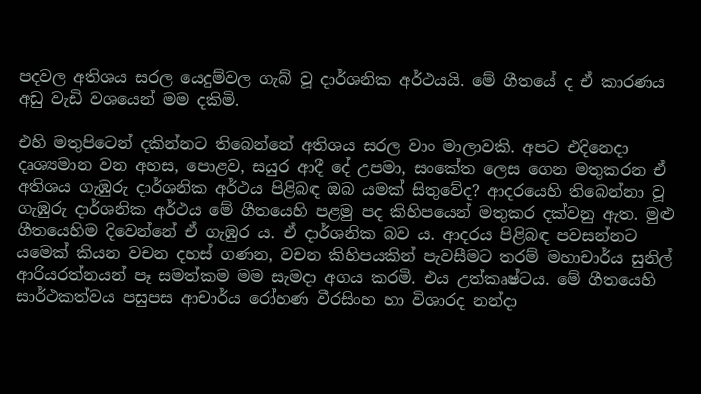පදවල අතිශය සරල යෙදුම්වල ගැබ් වූ දාර්ශනික අර්ථයයි. මේ ගීතයේ ද ඒ කාරණය අඩු වැඩි වශයෙන් මම දකිමි.

එහි මතුපිටෙන් දකින්නට තිබෙන්නේ අතිශය සරල වාං මාලාවකි. අපට එදිනෙදා දෘශ්‍යමාන වන අහස, පොළව, සයුර ආදී දේ උපමා, සංකේත ලෙස ගෙන මතුකරන ඒ අතිශය ගැඹුරු දාර්ශනික අර්ථය පිළිබඳ ඔබ යමක් සිතුවේද? ආදරයෙහි තිබෙන්නා වූ ගැඹුරු දාර්ශනික අර්ථය මේ ගීතයෙහි පළමු පද කිහිපයෙන් මතුකර දක්වනු ඇත. මුළු ගීතයෙහිම දිවෙන්නේ ඒ ගැඹුර ය. ඒ දාර්ශනික බව ය. ආදරය පිළිබඳ පවසන්නට යමෙක් කියන වචන දහස් ගණන, වචන කිහිපයකින් පැවසීමට තරම් මහාචාර්ය සුනිල් ආරියරත්නයන් පෑ සමත්කම මම සැමදා අගය කරමි. එය උත්කෘෂ්ටය. මේ ගීතයෙහි සාර්ථකත්වය පසුපස ආචාර්ය රෝහණ වීරසිංහ හා විශාරද නන්දා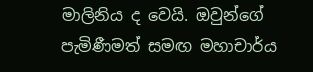මාලිනිය ද වෙයි. ඔවුන්ගේ පැමිණීමත් සමඟ මහාචාර්ය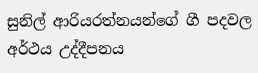සුනිල් ආරියරත්නයන්ගේ ගී පදවල අර්ථය උද්දීපනය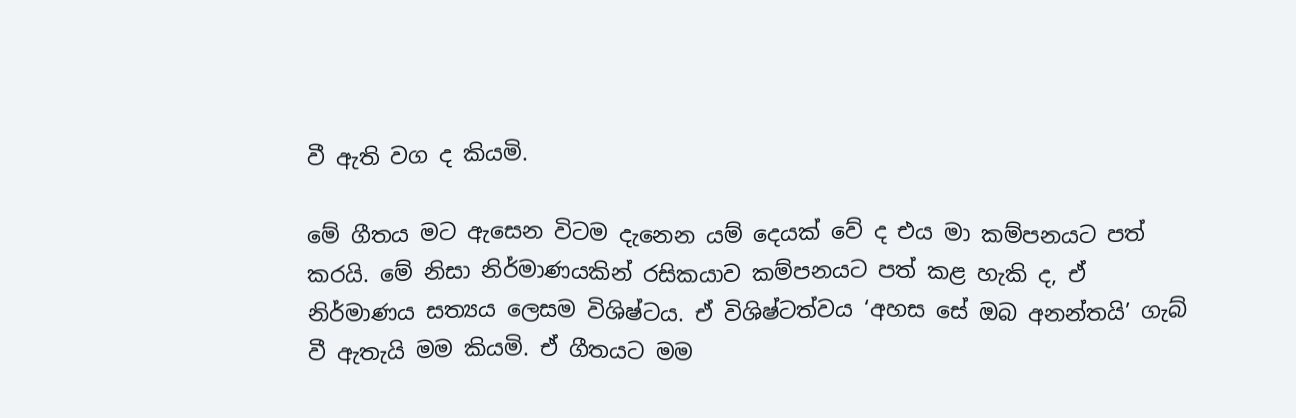වී ඇති වග ද කියමි.

මේ ගීතය මට ඇසෙන විටම දැනෙන යම් දෙයක් වේ ද එය මා කම්පනයට පත් කරයි. මේ නිසා නිර්මාණයකින් රසිකයාව කම්පනයට පත් කළ හැකි ද, ඒ නිර්මාණය සත්‍යය ලෙසම විශිෂ්ටය. ඒ විශිෂ්ටත්වය ‘අහස සේ ඔබ අනන්තයි’ ගැබ් වී ඇතැයි මම කියමි. ඒ ගීතයට මම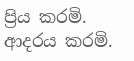ප්‍රිය කරමි. ආදරය කරමි.